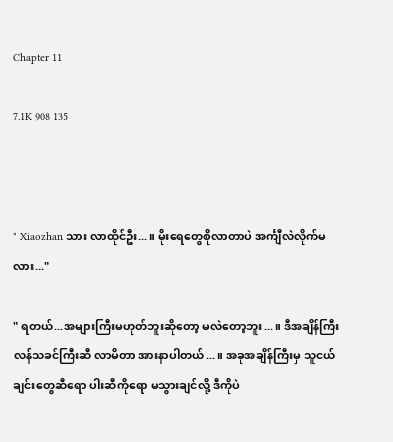Chapter 11

7.1K 908 135



" Xiaozhan သား လာထိုင်ဦး...။ မိုးရေတွေစိုလာတာပဲ အင်္ကျီလဲလိုက်မလား..."

" ရတယ်...အများကြီးမဟုတ်ဘူးဆို‌တော့ မလဲတော့ဘူး...။ ဒီအချိန်ကြီး လန်သခင်ကြီးဆီ လာမိတာ အားနာပါတယ်...။ အခုအချိန်ကြီးမှ သူငယ်ချင်းတွေဆီရော ပါးဆီကိုရော မသွားချင်လို့ ဒီကိုပဲ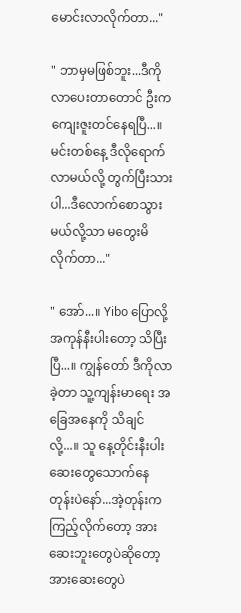မောင်းလာလိုက်တာ..."

" ဘာမှမဖြစ်ဘူး...ဒီကိုလာပေးတာတောင် ဦးက ကျေးဇူးတင်နေရပြီ...။ မင်းတစ်နေ့ ဒီလိုရောက်လာမယ်လို့ တွက်ပြီးသားပါ...ဒီလောက်စောသွားမယ်လို့သာ မတွေးမိလိုက်တာ..."

" အော်...။ Yibo ပြောလို့ အကုန်နီးပါးတော့ သိပြီးပြီ...။ ကျွန်တော် ဒီကိုလာခဲ့တာ သူ့ကျန်းမာရေး အခြေအနေကို သိချင်လို့...။ သူ နေ့တိုင်းနီးပါး ဆေးတွေသောက်နေတုန်းပဲနော်...အဲ့တုန်းက ကြည့်လိုက်တော့ အားဆေးဘူးတွေပဲဆိုတော့ အားဆေးတွေပဲ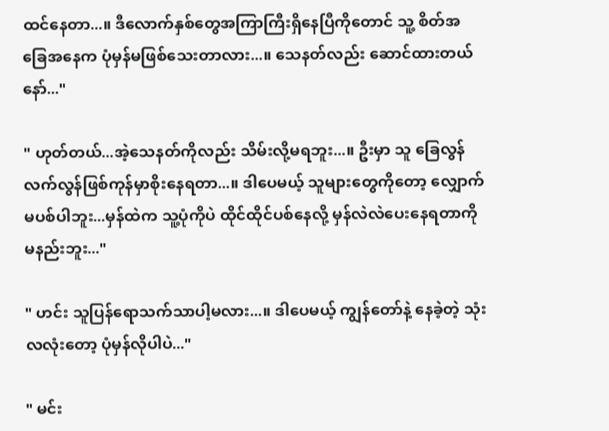ထင်နေတာ...။ ဒီလောက်နှစ်တွေအကြာကြီးရှိ‌နေပြီကိုတောင် သူ့ စိတ်အခြေအနေက ပုံမှန်မဖြစ်သေးတာလား...။ သေနတ်လည်း ဆောင်ထားတယ်နော်..."

" ဟုတ်တယ်...အဲ့သေနတ်ကိုလည်း သိမ်းလို့မရဘူး...။ ဦးမှာ သူ ခြေလွန်လက်လွန်ဖြစ်ကုန်မှာစိုးနေရတာ...။ ဒါပေမယ့် သူများတွေကိုတော့ လျှောက်မပစ်ပါဘူး...မှန်ထဲက သူ့ပုံကိုပဲ ထိုင်ထိုင်ပစ်နေလို့ မှန်လဲလဲပေးနေရတာကို မနည်းဘူး..."

" ဟင်း သူပြန်ရောသက်သာပါ့မလား...။ ဒါပေမယ့် ကျွန်တော်နဲ့ နေခဲ့တဲ့ သုံးလလုံးတော့ ပုံမှန်လိုပါပဲ..."

" မင်း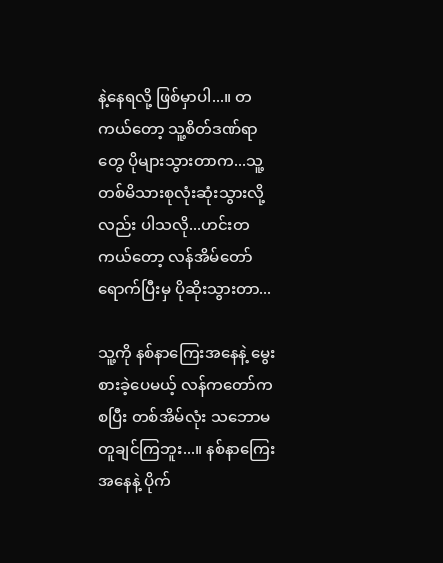နဲ့နေရလို့ ဖြစ်မှာပါ...။ တကယ်တော့ သူ့စိတ်ဒဏ်ရာတွေ ပိုများသွားတာက...သူ့တစ်မိသားစုလုံးဆုံးသွားလို့လည်း ပါသလို...ဟင်းတကယ်တော့ လန်အိမ်တော်ရောက်ပြီးမှ ပိုဆိုးသွားတာ...

သူ့ကို နစ်နာကြေးအနေနဲ့ မွေးစားခဲ့ပေမယ့် လန်ကတော်ကစပြီး တစ်အိမ်လုံး သဘောမတူချင်ကြဘူး...။ နစ်နာကြေးအနေနဲ့ ပိုက်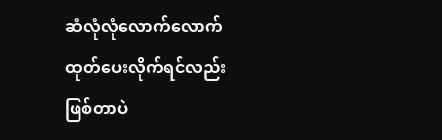ဆံ‌လုံလုံလောက်လောက်ထုတ်ပေးလိုက်ရင်လည်း ဖြစ်တာပဲ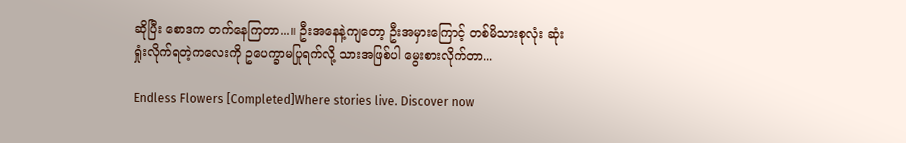ဆိုပြီး စောဒက တက်‌နေကြတာ...။ ဦးအနေနဲ့ကျတော့ ဦးအမှားကြောင့် တစ်မိသားစုလုံး ဆုံးရှုံးလိုက်ရတဲ့ကလေးကို ဥပေက္ခာမပြုရက်လို့ သားအဖြစ်ပါ မွေးစားလိုက်တာ...

Endless Flowers [Completed]Where stories live. Discover now